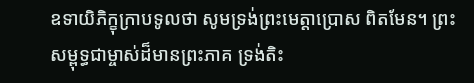ឧទាយិភិក្ខុក្រាបទូលថា សូមទ្រង់ព្រះមេត្តាប្រោស ពិតមែន។ ព្រះសម្ពុទ្ធជាម្ចាស់ដ៏មានព្រះភាគ ទ្រង់តិះ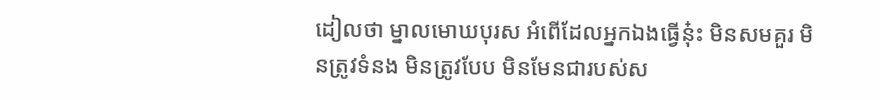ដៀលថា ម្នាលមោឃបុរស អំពើដែលអ្នកឯងធ្វើនុ៎ះ មិនសមគួរ មិនត្រូវទំនង មិនត្រូវបែប មិនមែនជារបស់ស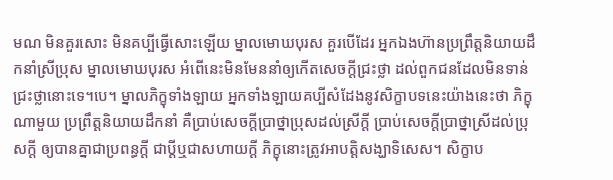មណ មិនគួរសោះ មិនគប្បីធ្វើសោះឡើយ ម្នាលមោឃបុរស គួរបើដែរ អ្នកឯងហ៊ានប្រព្រឹត្តនិយាយដឹកនាំស្រីប្រុស ម្នាលមោឃបុរស អំពើនេះមិនមែននាំឲ្យកើតសេចក្តីជ្រះថ្លា ដល់ពួកជនដែលមិនទាន់ជ្រះថ្លានោះទេ។បេ។ ម្នាលភិក្ខុទាំងឡាយ អ្នកទាំងឡាយគប្បីសំដែងនូវសិក្ខាបទនេះយ៉ាងនេះថា ភិក្ខុណាមួយ ប្រព្រឹត្តនិយាយដឹកនាំ គឺប្រាប់សេចក្តីប្រាថ្នាប្រុសដល់ស្រីក្តី ប្រាប់សេចក្តីប្រាថ្នាស្រីដល់ប្រុសក្តី ឲ្យបានគ្នាជាប្រពន្ធក្តី ជាប្តីឬជាសហាយក្តី ភិក្ខុនោះត្រូវអាបត្តិសង្ឃាទិសេស។ សិក្ខាប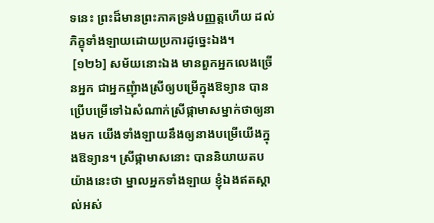ទនេះ ព្រះដ៏មានព្រះភាគទ្រង់បញ្ញត្តហើយ ដល់ភិក្ខុទាំងឡាយដោយប្រការដូច្នេះឯង។
 [១២៦] សម័យនោះឯង មានពួកអ្នកលេងច្រើនអ្នក ជាអ្នកញុំាងស្រីឲ្យបម្រើក្នុងឱទ្យាន បានប្រើបម្រើទៅឯសំណាក់ស្រីផ្កាមាសម្នាក់ថាឲ្យនាងមក យើងទាំងឡាយនឹងឲ្យនាងបម្រើយើងក្នុងឱទ្យាន។ ស្រីផ្កាមាសនោះ បាននិយាយតបយ៉ាងនេះថា ម្នាលអ្នកទាំងឡាយ ខ្ញុំឯងឥតស្គាល់អស់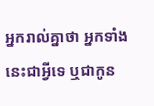អ្នករាល់គ្នាថា អ្នកទាំងនេះជាអ្វីទេ ឬជាកូន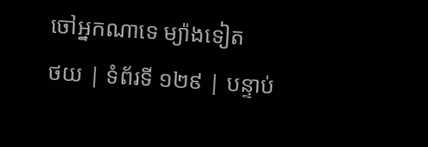ចៅអ្នកណាទេ ម្យ៉ាងទៀត
ថយ | ទំព័រទី ១២៩ | បន្ទាប់